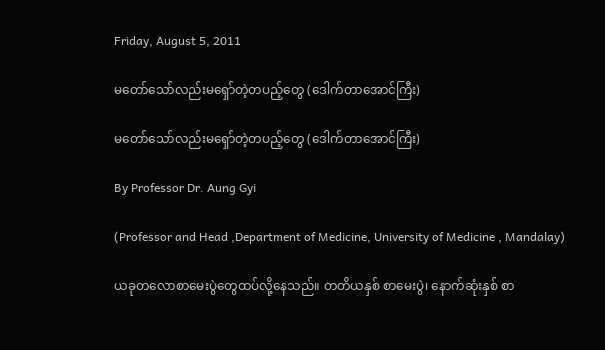Friday, August 5, 2011

မတော်သော်လည်းမရှော်တဲ့တပည့်တွေ (ဒေါက်တာအောင်ကြီး)

မတော်သော်လည်းမရှော်တဲ့တပည့်တွေ (ဒေါက်တာအောင်ကြီး)

By Professor Dr. Aung Gyi

(Professor and Head ,Department of Medicine, University of Medicine , Mandalay)

ယခုတလောစာမေးပွဲတွေထပ်လို့နေသည်။ တတိယနှစ် စာမေးပွဲ၊ နောက်ဆုံးနှစ် စာ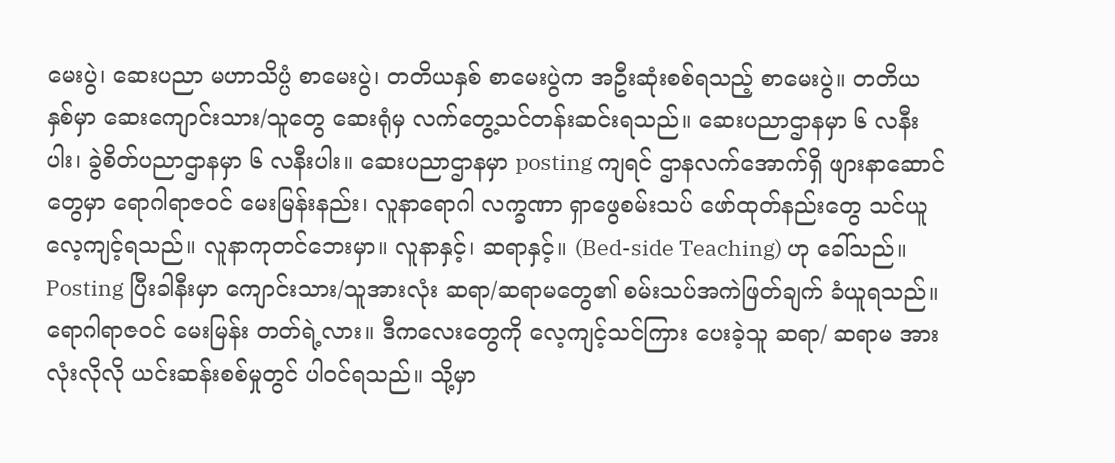မေးပွဲ၊ ဆေးပညာ မဟာသိပ္ပံ စာမေးပွဲ၊ တတိယနှစ် စာမေးပွဲက အဦးဆုံးစစ်ရသည့် စာမေးပွဲ။ တတိယနှစ်မှာ ဆေးကျောင်းသား/သူတွေ ဆေးရုံမှ လက်တွေ့သင်တန်းဆင်းရသည်။ ဆေးပညာဌာနမှာ ၆ လနီးပါး၊ ခွဲစိတ်ပညာဌာနမှာ ၆ လနီးပါး။ ဆေးပညာဌာနမှာ posting ကျရင် ဌာနလက်အောက်ရှိ ဖျားနာဆောင်တွေမှာ ရောဂါရာဇဝင် မေးမြန်းနည်း၊ လူနာရောဂါ လက္ခဏာ ရှာဖွေစမ်းသပ် ဖော်ထုတ်နည်းတွေ သင်ယူလေ့ကျင့်ရသည်။ လူနာကုတင်ဘေးမှာ။ လူနာနှင့်၊ ဆရာနှင့်။ (Bed-side Teaching) ဟု ခေါ်သည်။ Posting ပြီးခါနီးမှာ ကျောင်းသား/သူအားလုံး ဆရာ/ဆရာမတွေ၏ စမ်းသပ်အကဲဖြတ်ချက် ခံယူရသည်။ ရောဂါရာဇဝင် မေးမြန်း တတ်ရဲ့လား။ ဒီကလေးတွေကို လေ့ကျင့်သင်ကြား ပေးခဲ့သူ ဆရာ/ ဆရာမ အားလုံးလိုလို ယင်းဆန်းစစ်မှုတွင် ပါ၀င်ရသည်။ သို့မှာ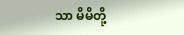သာ မိမိတို့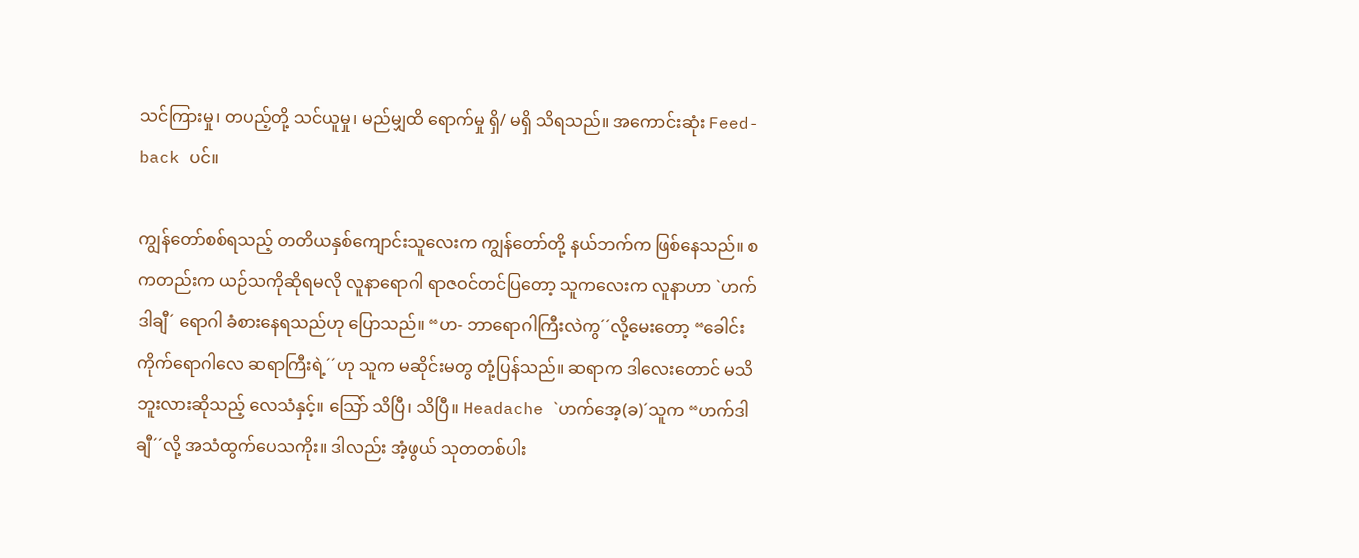သင်ကြားမှု၊ တပည့်တို့ သင်ယူမှု၊ မည်မျှထိ ရောက်မှု ရှိ/ မရှိ သိရသည်။ အကောင်းဆုံး Feed-back ပင်။

ကျွန်တော်စစ်ရသည့် တတိယနှစ်ကျောင်းသူလေးက ကျွန်တော်တို့ နယ်ဘက်က ဖြစ်နေသည်။ စကတည်းက ယဉ်သကိုဆိုရမလို လူနာရောဂါ ရာဇဝင်တင်ပြတော့ သူကလေးက လူနာဟာ `ဟက်ဒါချီ´ ရောဂါ ခံစားနေရသည်ဟု ပြောသည်။ “ဟ- ဘာရောဂါကြီးလဲကွ´´လို့မေးတော့ “ခေါင်းကိုက်ရောဂါလေ ဆရာကြီးရဲ့´´ဟု သူက မဆိုင်းမတွ တုံ့ပြန်သည်။ ဆရာက ဒါလေးတောင် မသိဘူးလားဆိုသည့် လေသံနှင့်။ သြော် သိပြီ၊ သိပြီ။ Headache `ဟက်အေ့(ခ)´သူက “ဟက်ဒါချီ´´လို့ အသံထွက်ပေသကိုး။ ဒါလည်း အံ့ဖွယ် သုတတစ်ပါး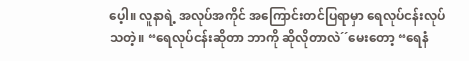ပေ့ါ။ လူနာရဲ့ အလုပ်အကိုင် အကြောင်းတင်ပြရာမှာ ရေလုပ်ငန်းလုပ်သတဲ့။ “ရေလုပ်ငန်းဆိုတာ ဘာကို ဆိုလိုတာလဲ´´မေးတော့ “ရေနံ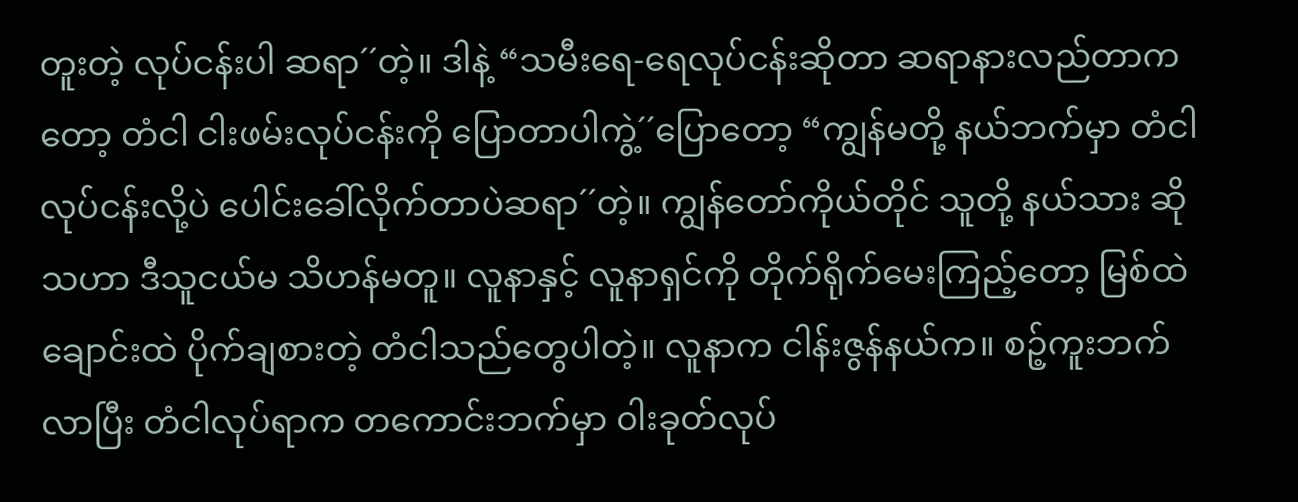တူးတဲ့ လုပ်ငန်းပါ ဆရာ´´တဲ့။ ဒါနဲ့ “သမီးရေ-ရေလုပ်ငန်းဆိုတာ ဆရာနားလည်တာကတော့ တံငါ ငါးဖမ်းလုပ်ငန်းကို ပြောတာပါကွဲ့´´ပြောတော့ “ကျွန်မတို့ နယ်ဘက်မှာ တံငါလုပ်ငန်းလို့ပဲ ပေါင်းခေါ်လိုက်တာပဲဆရာ´´တဲ့။ ကျွန်တော်ကိုယ်တိုင် သူတို့ နယ်သား ဆိုသဟာ ဒီသူငယ်မ သိဟန်မတူ။ လူနာနှင့် လူနာရှင်ကို တိုက်ရိုက်မေးကြည့်တော့ မြစ်ထဲချောင်းထဲ ပိုက်ချစားတဲ့ တံငါသည်တွေပါတဲ့။ လူနာက ငါန်းဇွန်နယ်က။ စဉ့်ကူးဘက်လာပြီး တံငါလုပ်ရာက တကောင်းဘက်မှာ ၀ါးခုတ်လုပ်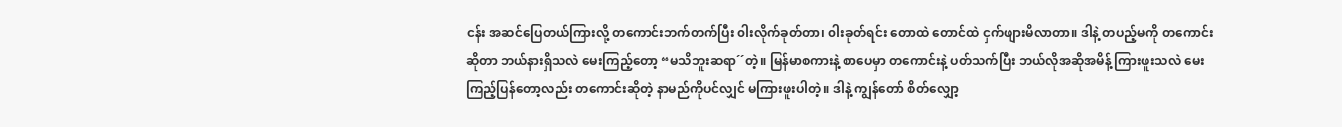ငန်း အဆင်ပြေတယ်ကြားလို့ တကောင်းဘက်တက်ပြီး ၀ါးလိုက်ခုတ်တာ၊ ၀ါးခုတ်ရင်း တောထဲ တောင်ထဲ ငှက်ဖျားမိလာတာ။ ဒါနဲ့ တပည့်မကို တကောင်းဆိုတာ ဘယ်နားရှိသလဲ မေးကြည့်တော့ “မသိဘူးဆရာ´´တဲ့။ မြန်မာစကားနဲ့ စာပေမှာ တကောင်းနဲ့ ပတ်သက်ပြီး ဘယ်လိုအဆိုအမိန့် ကြားဖူးသလဲ မေးကြည့်ပြန်တော့လည်း တကောင်းဆိုတဲ့ နာမည်ကိုပင်လျှင် မကြားဖူးပါတဲ့။ ဒါနဲ့ ကျွန်တော် စိတ်လျှော့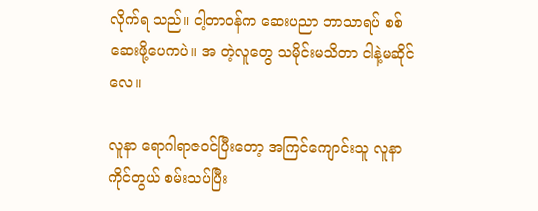လိုက်ရ သည်။ ငါ့တာဝန်က ဆေးပညာ ဘာသာရပ် စစ်ဆေးဖို့ပေကပဲ။ အ တဲ့လူတွေ သမိုင်းမသိတာ ငါနဲ့မဆိုင်လေ။

လူနာ ရောဂါရာဇဝင်ပြီးတော့ အကြင်ကျောင်းသူ လူနာကိုင်တွယ် စမ်းသပ်ပြီး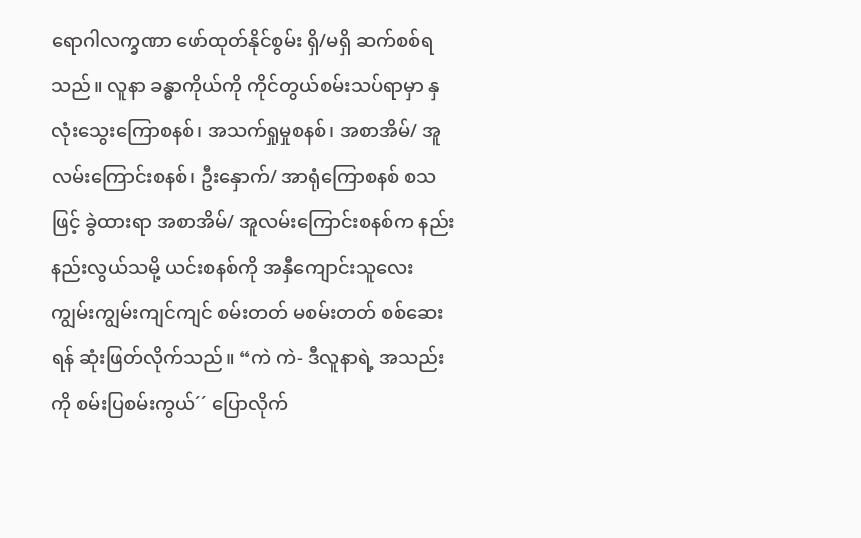ရောဂါလက္ခဏာ ဖော်ထုတ်နိုင်စွမ်း ရှိ/မရှိ ဆက်စစ်ရသည်။ လူနာ ခန္ဓာကိုယ်ကို ကိုင်တွယ်စမ်းသပ်ရာမှာ နှလုံးသွေးကြောစနစ်၊ အသက်ရှုမှုစနစ်၊ အစာအိမ်/ အူလမ်းကြောင်းစနစ်၊ ဦးနှောက်/ အာရုံကြောစနစ် စသဖြင့် ခွဲထားရာ အစာအိမ်/ အူလမ်းကြောင်းစနစ်က နည်းနည်းလွယ်သမို့ ယင်းစနစ်ကို အနှီကျောင်းသူလေး ကျွမ်းကျွမ်းကျင်ကျင် စမ်းတတ် မစမ်းတတ် စစ်ဆေးရန် ဆုံးဖြတ်လိုက်သည်။ “ကဲ ကဲ- ဒီလူနာရဲ့ အသည်းကို စမ်းပြစမ်းကွယ်´´ ပြောလိုက်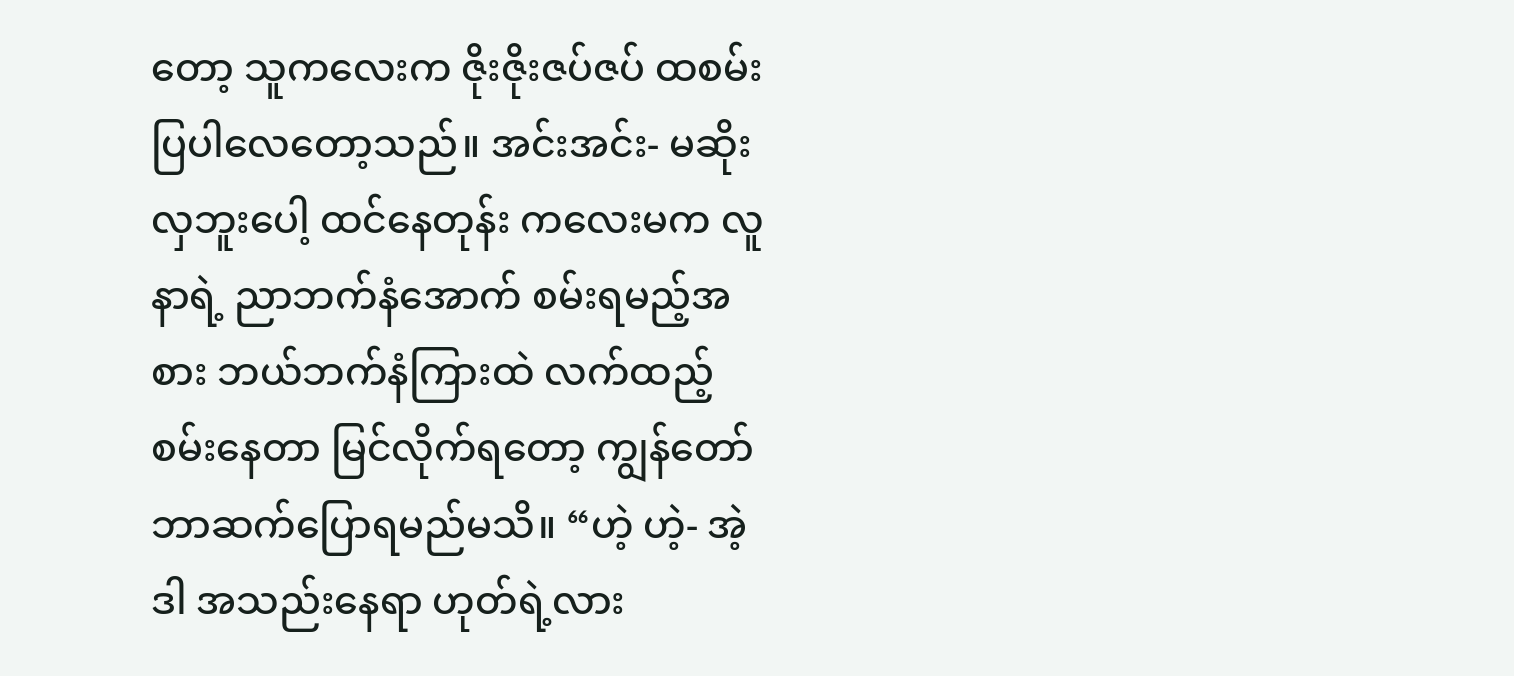တော့ သူကလေးက ဇိုးဇိုးဇပ်ဇပ် ထစမ်းပြပါလေတော့သည်။ အင်းအင်း- မဆိုးလှဘူးပေါ့ ထင်နေတုန်း ကလေးမက လူနာရဲ့ ညာဘက်နံအောက် စမ်းရမည့်အစား ဘယ်ဘက်နံကြားထဲ လက်ထည့် စမ်းနေတာ မြင်လိုက်ရတော့ ကျွန်တော် ဘာဆက်ပြောရမည်မသိ။ “ဟဲ့ ဟဲ့- အဲ့ဒါ အသည်းနေရာ ဟုတ်ရဲ့လား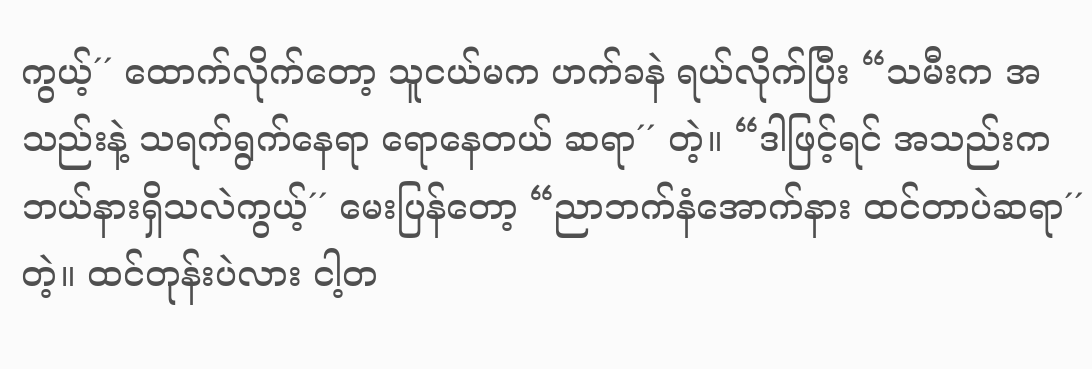ကွယ့်´´ ထောက်လိုက်တော့ သူငယ်မက ဟက်ခနဲ ရယ်လိုက်ပြီး “သမီးက အသည်းနဲ့ သရက်ရွက်နေရာ ရောနေတယ် ဆရာ´´ တဲ့။ “ဒါဖြင့်ရင် အသည်းက ဘယ်နားရှိသလဲကွယ့်´´ မေးပြန်တော့ “ညာဘက်နံအောက်နား ထင်တာပဲဆရာ´´ တဲ့။ ထင်တုန်းပဲလား ငါ့တ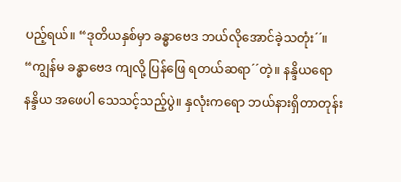ပည့်ရယ်။ “ဒုတိယနှစ်မှာ ခန္ဓာဗေဒ ဘယ်လိုအောင်ခဲ့သတုံး´´။ “ကျွန်မ ခန္ဓာဗေဒ ကျလို့ ပြန်ဖြေ ရတယ်ဆရာ´´တဲ့။ နန္ဒိယရော နန္ဒိယ အဖေပါ သေသင့်သည့်ပွဲ။ နှလုံးကရော ဘယ်နားရှိတာတုန်း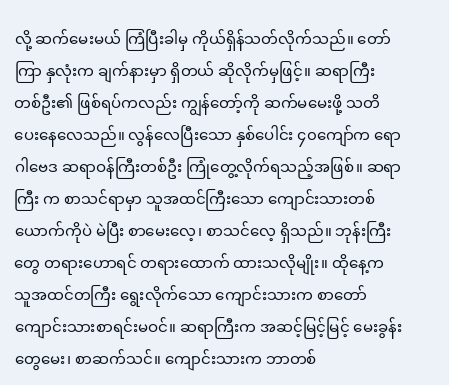လို့ ဆက်မေးမယ် ကြံပြီးခါမှ ကိုယ်ရှိန်သတ်လိုက်သည်။ တော်ကြာ နှလုံးက ချက်နားမှာ ရှိတယ် ဆိုလိုက်မှဖြင့်။ ဆရာကြီး တစ်ဦး၏ ဖြစ်ရပ်ကလည်း ကျွန်တော့်ကို ဆက်မမေးဖို့ သတိပေးနေလေသည်။ လွန်လေပြီးသော နှစ်ပေါင်း ၄၀ကျော်က ရောဂါဗေဒ ဆရာဝန်ကြီးတစ်ဦး ကြုံတွေ့လိုက်ရသည့်အဖြစ်။ ဆရာကြီး က စာသင်ရာမှာ သူအထင်ကြီးသော ကျောင်းသားတစ်ယောက်ကိုပဲ မဲပြီး စာမေးလေ့၊ စာသင်လေ့ ရှိသည်။ ဘုန်းကြီးတွေ တရားဟောရင် တရားထောက် ထားသလိုမျိုး။ ထိုနေ့က သူအထင်တကြီး ရွေးလိုက်သော ကျောင်းသားက စာတော်ကျောင်းသားစာရင်းမဝင်။ ဆရာကြီးက အဆင့်မြင့်မြင့် မေးခွန်းတွေမေး၊ စာဆက်သင်။ ကျောင်းသားက ဘာတစ်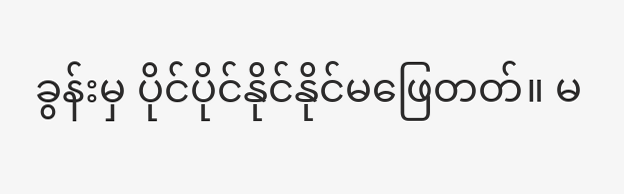ခွန်းမှ ပိုင်ပိုင်နိုင်နိုင်မဖြေတတ်။ မ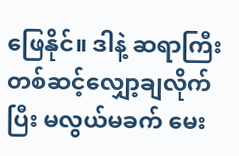ဖြေနိုင်။ ဒါနဲ့ ဆရာကြီး တစ်ဆင့်လျှော့ချလိုက်ပြီး မလွယ်မခက် မေး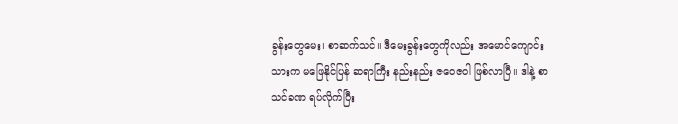ခွန်းတွေမေး၊ စာဆက်သင်။ ဒီမေးခွန်းတွေကိုလည်း အမောင်ကျောင်းသားက မဖြေနိုင်ပြန် ဆရာကြီး နည်းနည်း ဇဝေဇဝါ ဖြစ်လာပြီ။ ဒါနဲ့ စာသင်ခဏ ရပ်လိုက်ပြီး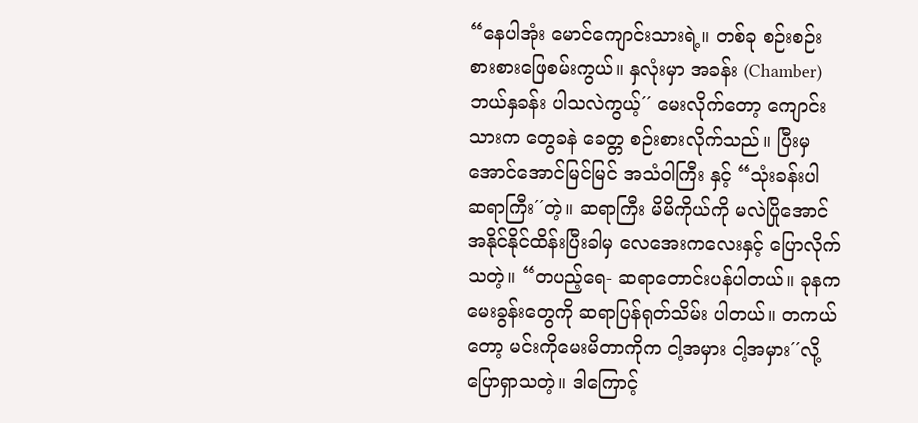“နေပါအုံး မောင်ကျောင်းသားရဲ့။ တစ်ခု စဉ်းစဉ်းစားစားဖြေစမ်းကွယ်။ နှလုံးမှာ အခန်း (Chamber) ဘယ်နှခန်း ပါသလဲကွယ့်´´ မေးလိုက်တော့ ကျောင်းသားက တွေခနဲ ခေတ္တ စဉ်းစားလိုက်သည်။ ပြီးမှ အောင်အောင်မြင်မြင် အသံဝါကြီး နှင့် “သုံးခန်းပါ ဆရာကြီး´´တဲ့။ ဆရာကြီး မိမိကိုယ်ကို မလဲပြိုအောင် အနိုင်နိုင်ထိန်းပြီးခါမှ လေအေးကလေးနှင့် ပြောလိုက်သတဲ့။ “တပည့်ရေ- ဆရာတောင်းပန်ပါတယ်။ ခုနက မေးခွန်းတွေကို ဆရာပြန်ရုတ်သိမ်း ပါတယ်။ တကယ်တော့ မင်းကိုမေးမိတာကိုက ငါ့အမှား ငါ့အမှား´´လို့ ပြောရှာသတဲ့။ ဒါကြောင့်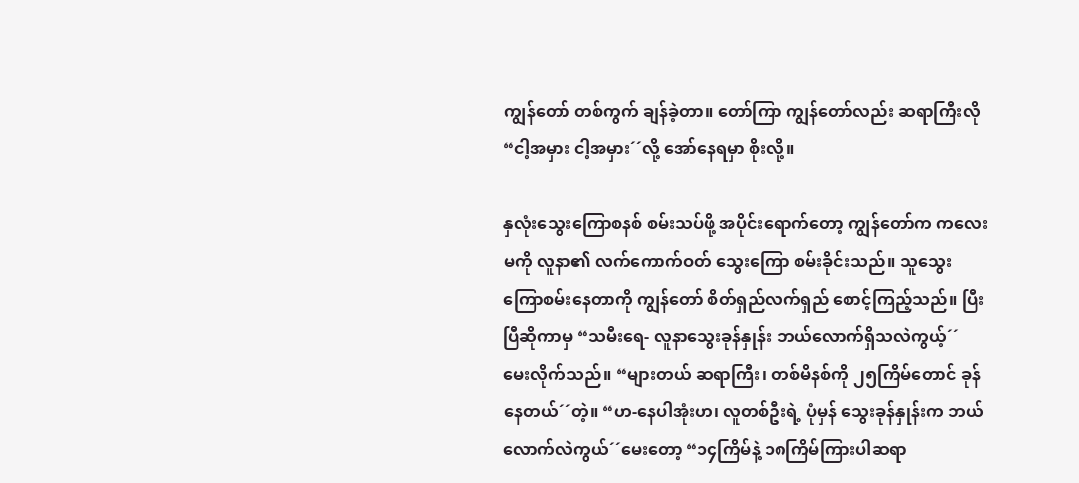ကျွန်တော် တစ်ကွက် ချန်ခဲ့တာ။ တော်ကြာ ကျွန်တော်လည်း ဆရာကြီးလို “ငါ့အမှား ငါ့အမှား´´လို့ အော်နေရမှာ စိုးလို့။

နှလုံးသွေးကြောစနစ် စမ်းသပ်ဖို့ အပိုင်းရောက်တော့ ကျွန်တော်က ကလေးမကို လူနာ၏ လက်ကောက်ဝတ် သွေးကြော စမ်းခိုင်းသည်။ သူသွေးကြောစမ်းနေတာကို ကျွန်တော် စိတ်ရှည်လက်ရှည် စောင့်ကြည့်သည်။ ပြီးပြီဆိုကာမှ “သမီးရေ- လူနာသွေးခုန်နှုန်း ဘယ်လောက်ရှိသလဲကွယ့်´´ မေးလိုက်သည်။ “များတယ် ဆရာကြီး၊ တစ်မိနစ်ကို ၂၅ကြိမ်တောင် ခုန်နေတယ်´´တဲ့။ “ဟ-နေပါအုံးဟ၊ လူတစ်ဦးရဲ့ ပုံမှန် သွေးခုန်နှုန်းက ဘယ်လောက်လဲကွယ်´´မေးတော့ “၁၄ကြိမ်နဲ့ ၁၈ကြိမ်ကြားပါဆရာ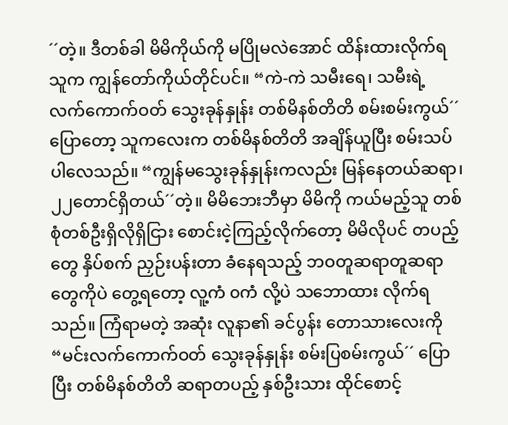´´တဲ့။ ဒီတစ်ခါ မိမိကိုယ်ကို မပြိုမလဲအောင် ထိန်းထားလိုက်ရသူက ကျွန်တော်ကိုယ်တိုင်ပင်။ “ကဲ-ကဲ သမီးရေ၊ သမီးရဲ့ လက်ကောက်ဝတ် သွေးခုန်နှုန်း တစ်မိနစ်တိတိ စမ်းစမ်းကွယ်´´ ပြောတော့ သူကလေးက တစ်မိနစ်တိတိ အချိန်ယူပြီး စမ်းသပ်ပါလေသည်။ “ကျွန်မသွေးခုန်နှုန်းကလည်း မြန်နေတယ်ဆရာ၊ ၂၂တောင်ရှိတယ်´´တဲ့။ မိမိဘေးဘီမှာ မိမိကို ကယ်မည့်သူ တစ်စုံတစ်ဦးရှိလိုရှိငြား စောင်းငဲ့ကြည့်လိုက်တော့ မိမိလိုပင် တပည့်တွေ နှိပ်စက် ညှဉ်းပန်းတာ ခံနေရသည့် ဘဝတူဆရာတူဆရာတွေကိုပဲ တွေ့ရတော့ လူ့ကံ ၀ကံ လို့ပဲ သဘောထား လိုက်ရသည်။ ကြံရာမတဲ့ အဆုံး လူနာ၏ ခင်ပွန်း တောသားလေးကို “မင်းလက်ကောက်ဝတ် သွေးခုန်နှုန်း စမ်းပြစမ်းကွယ်´´ ပြောပြီး တစ်မိနစ်တိတိ ဆရာတပည့် နှစ်ဦးသား ထိုင်စောင့်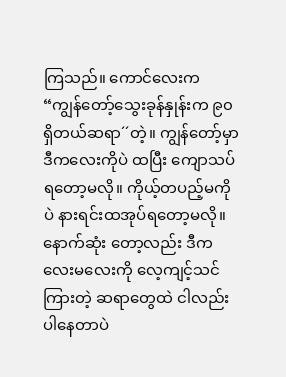ကြသည်။ ကောင်လေးက “ကျွန်တော့်သွေးခုန်နှုန်းက ၉၀ရှိတယ်ဆရာ´´တဲ့။ ကျွန်တော့်မှာ ဒီကလေးကိုပဲ ထပြီး ကျောသပ်ရတော့မလို။ ကိုယ့်တပည့်မကိုပဲ နားရင်းထအုပ်ရတော့မလို။ နောက်ဆုံး တော့လည်း ဒီကလေးမလေးကို လေ့ကျင့်သင်ကြားတဲ့ ဆရာတွေထဲ ငါလည်းပါနေတာပဲ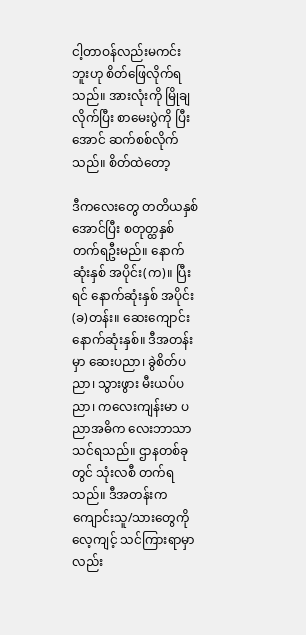ငါ့တာဝန်လည်းမကင်းဘူးဟု စိတ်ဖြေလိုက်ရသည်။ အားလုံးကို မြိုချလိုက်ပြီး စာမေးပွဲကို ပြီးအောင် ဆက်စစ်လိုက်သည်။ စိတ်ထဲတော့

ဒီကလေးတွေ တတိယနှစ်အောင်ပြီး စတုတ္ထနှစ် တက်ရဦးမည်။ နောက်ဆုံးနှစ် အပိုင်း(က)။ ပြီးရင် နောက်ဆုံးနှစ် အပိုင်း(ခ)တန်း။ ဆေးကျောင်းနောက်ဆုံးနှစ်။ ဒီအတန်းမှာ ဆေးပညာ၊ ခွဲစိတ်ပညာ၊ သွားဖွား မီးယပ်ပညာ၊ ကလေးကျန်းမာ ပညာအဓိက လေးဘာသာသင်ရသည်။ ဌာနတစ်ခုတွင် သုံးလစီ တက်ရသည်။ ဒီအတန်းက ကျောင်းသူ/သားတွေကို လေ့ကျင့် သင်ကြားရာမှာလည်း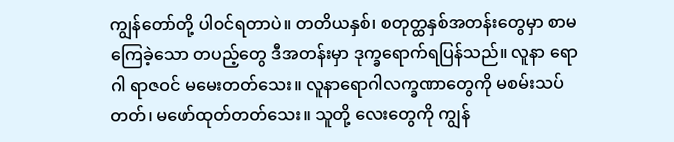ကျွန်တော်တို့ ပါ၀င်ရတာပဲ။ တတိယနှစ်၊ စတုတ္ထနှစ်အတန်းတွေမှာ စာမကြေခဲ့သော တပည့်တွေ ဒီအတန်းမှာ ဒုက္ခရောက်ရပြန်သည်။ လူနာ ရောဂါ ရာဇဝင် မမေးတတ်သေး။ လူနာရောဂါလက္ခဏာတွေကို မစမ်းသပ်တတ်၊ မဖော်ထုတ်တတ်သေး။ သူတို့ လေးတွေကို ကျွန်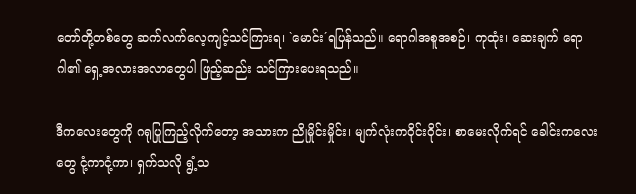တော်တို့တစ်တွေ ဆက်လက်လေ့ကျင့်သင်ကြားရ၊ `မောင်း´ရပြန်သည်။ ရောဂါအစူအစဉ်၊ ကုထုံး၊ ဆေးချက် ရောဂါ၏ ရှေ့အလားအလာတွေပါ ဖြည့်ဆည်း သင်ကြားပေးရသည်။

ဒီကလေးတွေကို ဂရုပြုကြည့်လိုက်တော့ အသားက ညိုမှိုင်းမှိုင်း၊ မျက်လုံးကဝိုင်းဝိုင်း၊ စာမေးလိုက်ရင် ခေါင်းကလေးတွေ ငုံ့ကာငုံ့ကာ၊ ရှက်သလို ရွံ့သ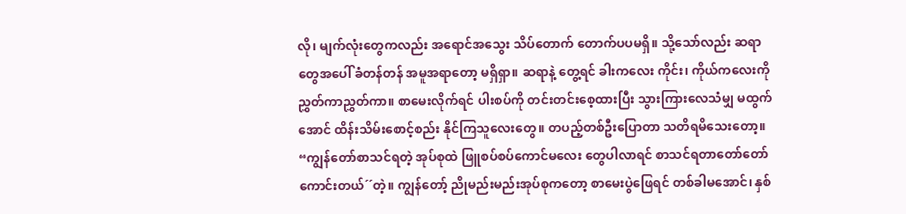လို၊ မျက်လုံးတွေကလည်း အရောင်အသွေး သိပ်တောက် တောက်ပပမရှိ။ သို့သော်လည်း ဆရာတွေအပေါ် ခံတန်တန် အမူအရာတော့ မရှိရှာ။ ဆရာနဲ့ တွေ့ရင် ခါးကလေး ကိုင်း၊ ကိုယ်ကလေးကို ညွှတ်ကာညွှတ်ကာ။ စာမေးလိုက်ရင် ပါးစပ်ကို တင်းတင်းစေ့ထားပြီး သွားကြားလေသံမျှ မထွက်အောင် ထိန်းသိမ်းစောင့်စည်း နိုင်ကြသူလေးတွေ။ တပည့်တစ်ဦးပြောတာ သတိရမိသေးတော့။ “ကျွန်တော်စာသင်ရတဲ့ အုပ်စုထဲ ဖြူစပ်စပ်ကောင်မလေး တွေပါလာရင် စာသင်ရတာတော်တော် ကောင်းတယ်´´တဲ့။ ကျွန်တော့် ညိုမည်းမည်းအုပ်စုကတော့ စာမေးပွဲဖြေရင် တစ်ခါမအောင်၊ နှစ်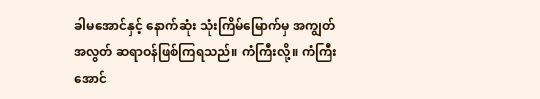ခါမအောင်နှင့် နောက်ဆုံး သုံးကြိမ်မြောက်မှ အကျွတ်အလွတ် ဆရာဝန်ဖြစ်ကြရသည်။ ကံကြီးလို့။ ကံကြီးအောင်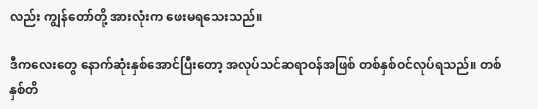လည်း ကျွန်တော်တို့ အားလုံးက ဖေးမရသေးသည်။

ဒီကလေးတွေ နောက်ဆုံးနှစ်အောင်ပြီးတော့ အလုပ်သင်ဆရာဝန်အဖြစ် တစ်နှစ်ဝင်လုပ်ရသည်။ တစ်နှစ်တိ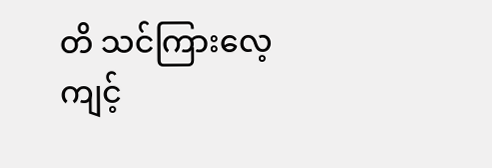တိ သင်ကြားလေ့ကျင့်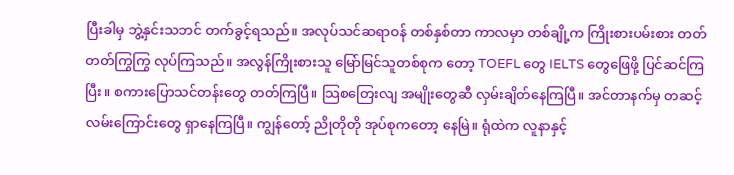ပြီးခါမှ ဘွဲ့နှင်းသဘင် တက်ခွင့်ရသည်။ အလုပ်သင်ဆရာဝန် တစ်နှစ်တာ ကာလမှာ တစ်ချို့က ကြိုးစားပမ်းစား တတ်တတ်ကြွကြွ လုပ်ကြသည်။ အလွန်ကြိုးစားသူ မြော်မြင်သူတစ်စုက တော့ TOEFL တွေ IELTS တွေဖြေဖို့ ပြင်ဆင်ကြပြီး။ စကားပြောသင်တန်းတွေ တတ်ကြပြီ။ သြစတြေးလျ အမျိုးတွေဆီ လှမ်းချိတ်နေကြပြီ။ အင်တာနက်မှ တဆင့် လမ်းကြောင်းတွေ ရှာနေကြပြီ။ ကျွန်တော့် ညိုတိုတို အုပ်စုကတော့ နေမြဲ။ ရုံထဲက လူနာနှင့်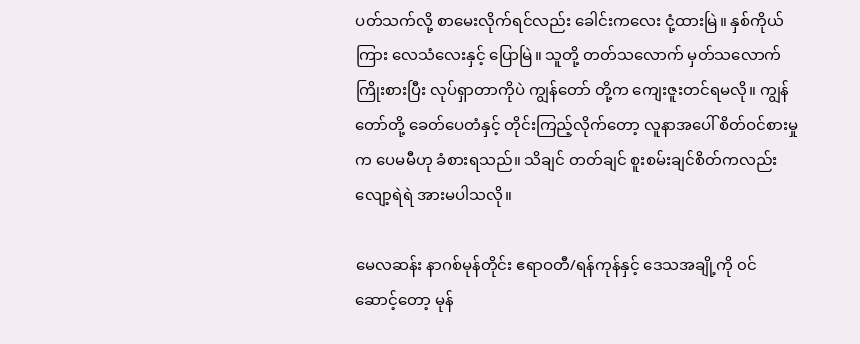ပတ်သက်လို့ စာမေးလိုက်ရင်လည်း ခေါင်းကလေး ငုံ့ထားမြဲ။ နှစ်ကိုယ် ကြား လေသံလေးနှင့် ပြောမြဲ။ သူတို့ တတ်သလောက် မှတ်သလောက် ကြိုးစားပြီး လုပ်ရှာတာကိုပဲ ကျွန်တော် တို့က ကျေးဇူးတင်ရမလို။ ကျွန်တော်တို့ ခေတ်ပေတံနှင့် တိုင်းကြည့်လိုက်တော့ လူနာအပေါ် စိတ်ဝင်စားမှုက ပေမမီဟု ခံစားရသည်။ သိချင် တတ်ချင် စူးစမ်းချင်စိတ်ကလည်း လျော့ရဲရဲ အားမပါသလို။

မေလဆန်း နာဂစ်မုန်တိုင်း ဧရာဝတီ/ရန်ကုန်နှင့် ဒေသအချို့ကို ၀င်ဆောင့်တော့ မုန်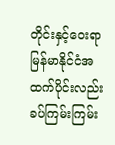တိုင်းနှင့်ဝေးရာ မြန်မာနိုင်ငံအထက်ပိုင်းလည်း ခပ်ကြမ်းကြမ်း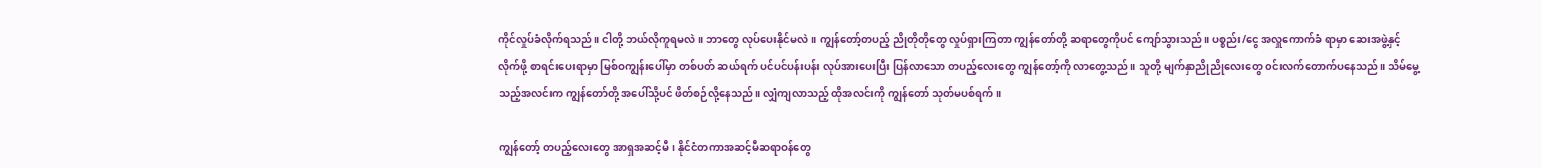ကိုင်လှုပ်ခံလိုက်ရသည်။ ငါတို့ ဘယ်လိုကူရမလဲ။ ဘာတွေ လုပ်ပေးနိုင်မလဲ။ ကျွန်တော့်တပည့် ညိုတိုတိုတွေ လှုပ်ရှားကြတာ ကျွန်တော်တို့ ဆရာတွေကိုပင် ကျော်သွားသည်။ ပစ္စည်း/ငွေ အလှူကောက်ခံ ရာမှာ ဆေးအဖွဲ့နှင့် လိုက်ဖို့ စာရင်းပေးရာမှာ မြစ်ဝကျွန်းပေါ်မှာ တစ်ပတ် ဆယ်ရက် ပင်ပင်ပန်းပန်း လုပ်အားပေးပြီး ပြန်လာသော တပည့်လေးတွေ ကျွန်တော့်ကို လာတွေ့သည်။ သူတို့ မျက်နှာညိုညိုလေးတွေ ၀င်းလက်တောက်ပနေသည်။ သိမ်မွေ့သည့်အလင်းက ကျွန်တော်တို့ အပေါ်သို့ပင် ဖိတ်စဉ်လို့နေသည်။ လျှံကျလာသည့် ထိုအလင်းကို ကျွန်တော် သုတ်မပစ်ရက်။

ကျွန်တော့် တပည့်လေးတွေ အာရှအဆင့်မီ၊ နိုင်ငံတကာအဆင့်မီဆရာဝန်တွေ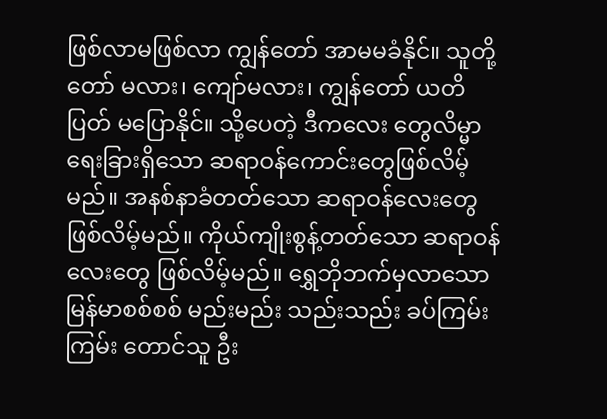ဖြစ်လာမဖြစ်လာ ကျွန်တော် အာမမခံနိုင်။ သူတို့တော် မလား၊ ကျော်မလား၊ ကျွန်တော် ယတိပြတ် မပြောနိုင်။ သို့ပေတဲ့ ဒီကလေး တွေလိမ္မာရေးခြားရှိသော ဆရာဝန်ကောင်းတွေဖြစ်လိမ့်မည်။ အနစ်နာခံတတ်သော ဆရာဝန်လေးတွေ ဖြစ်လိမ့်မည်။ ကိုယ်ကျိုးစွန့်တတ်သော ဆရာဝန်လေးတွေ ဖြစ်လိမ့်မည်။ ရွှေဘိုဘက်မှလာသော မြန်မာစစ်စစ် မည်းမည်း သည်းသည်း ခပ်ကြမ်းကြမ်း တောင်သူ ဦး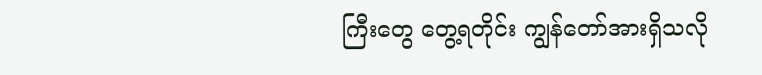ကြီးတွေ တွေ့ရတိုင်း ကျွန်တော်အားရှိသလို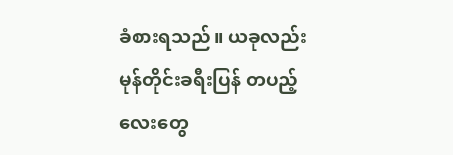ခံစားရသည်။ ယခုလည်း မုန်တိုင်းခရီးပြန် တပည့်လေးတွေ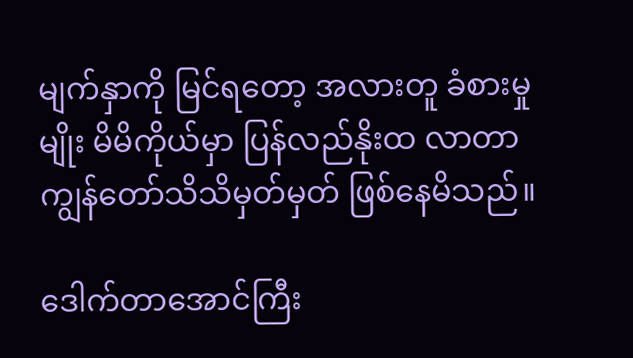မျက်နှာကို မြင်ရတော့ အလားတူ ခံစားမှုမျိုး မိမိကိုယ်မှာ ပြန်လည်နိုးထ လာတာ ကျွန်တော်သိသိမှတ်မှတ် ဖြစ်နေမိသည်။

ဒေါက်တာအောင်ကြီး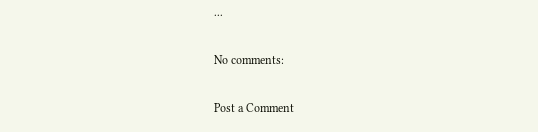...

No comments:

Post a Comment